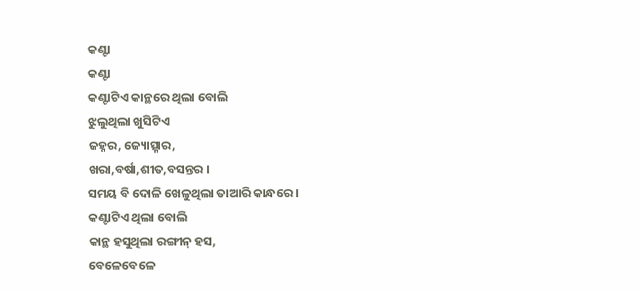କଣ୍ଟା
କଣ୍ଟା
କଣ୍ଟାଟିଏ କାନ୍ଥରେ ଥିଲା ବୋଲି
ଝୁଲୁଥିଲା ଖୁସିଟିଏ
ଜହ୍ନର, ଜ୍ୟୋତ୍ସ୍ନାର,
ଖରା,ବର୍ଷା,ଶୀତ,ବସନ୍ତର ।
ସମୟ ବି ଦୋଳି ଖେଳୁଥିଲା ତାଆରି କାନ୍ଧରେ ।
କଣ୍ଟାଟିଏ ଥିଲା ବୋଲି
କାନ୍ଥ ହସୁଥିଲା ରଙ୍ଗୀନ୍ ହସ,
ବେଳେବେଳେ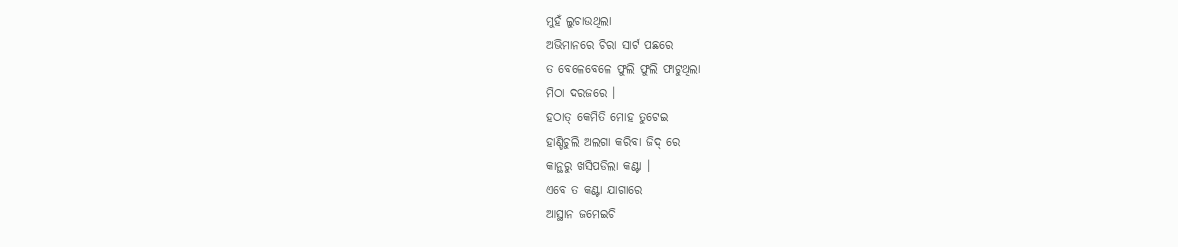ମୁହଁ ଲୁଚାଉଥିଲା
ଅଭିମାନରେ ଚିରା ସାର୍ଟ ପଛରେ
ତ ବେଳେବେଳେ ଫୁଲି ଫୁଲି ଫାଟୁଥିଲା
ମିଠା ଦରଜରେ ।
ହଠାତ୍ କେମିତି ମୋହ ତୁଟେଇ
ହାଣ୍ଡିଚୁଲି ଅଲଗା କରିବା ଜିଦ୍ ରେ
କାନ୍ଥରୁ ଖସିପଡିଲା କଣ୍ଟା ।
ଏବେ ତ କଣ୍ଟା ଯାଗାରେ
ଆସ୍ଥାନ ଜମେଇଚି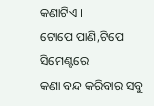କଣାଟିଏ ।
ଟୋପେ ପାଣି,ଟିପେ ସିମେଣ୍ଟରେ
କଣା ବନ୍ଦ କରିବାର ସବୁ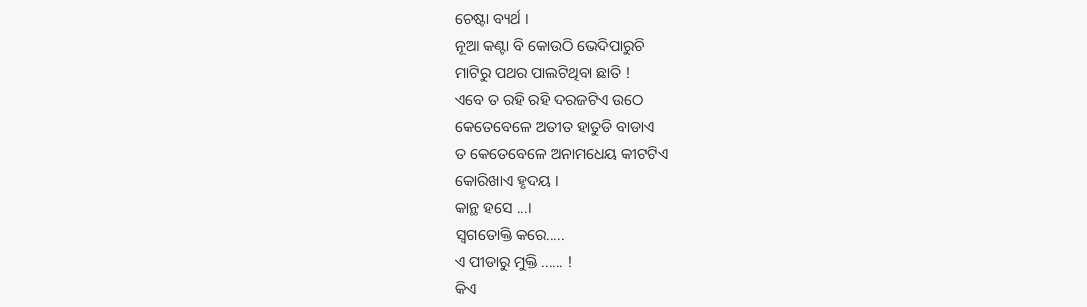ଚେଷ୍ଟା ବ୍ୟର୍ଥ ।
ନୂଆ କଣ୍ଟା ବି କୋଉଠି ଭେଦିପାରୁଚି
ମାଟିରୁ ପଥର ପାଲଟିଥିବା ଛାତି !
ଏବେ ତ ରହି ରହି ଦରଜଟିଏ ଉଠେ
କେତେବେଳେ ଅତୀତ ହାତୁଡି ବାଡାଏ
ତ କେତେବେଳେ ଅନାମଧେୟ କୀଟଟିଏ
କୋରିଖାଏ ହୃଦୟ ।
କାନ୍ଥ ହସେ ...।
ସ୍ବଗତୋକ୍ତି କରେ.....
ଏ ପୀଡାରୁ ମୁକ୍ତି ...... !
କିଏ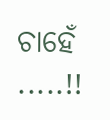ଚାହେଁ .....!!